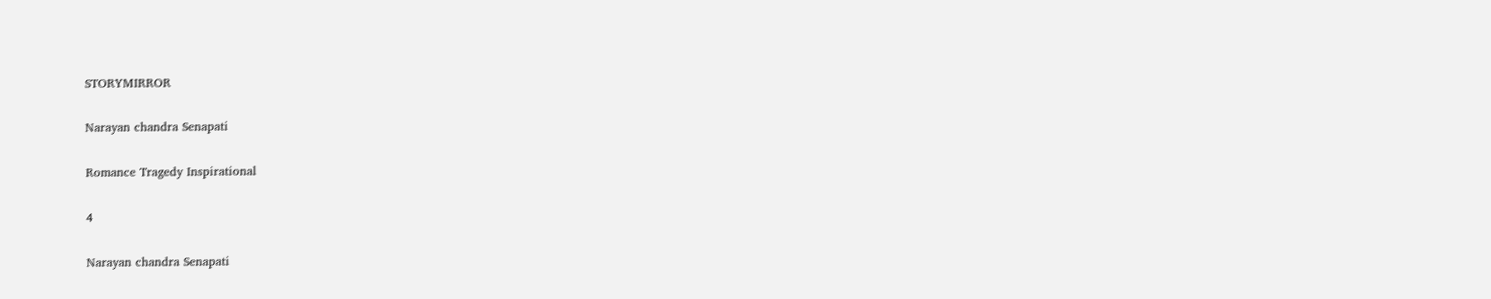STORYMIRROR

Narayan chandra Senapati

Romance Tragedy Inspirational

4

Narayan chandra Senapati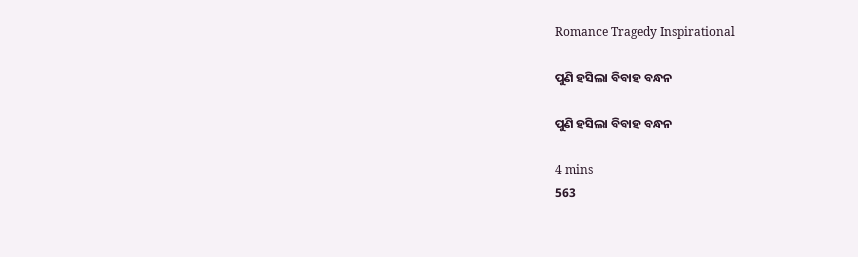Romance Tragedy Inspirational

ପୁଣି ହସିଲା ବିବାହ ବନ୍ଧନ

ପୁଣି ହସିଲା ବିବାହ ବନ୍ଧନ

4 mins
563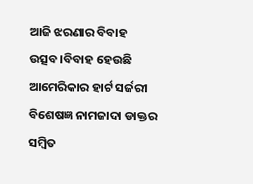ଆଜି ଝରଣାର ବିବାହ ଉତ୍ସବ।ବିବାହ ହେଉଛି ଆମେରିକାର ହାର୍ଟ ସର୍ଜରୀ ବିଶେଷଜ୍ଞ ନାମଜାଦା ଡାକ୍ତର ସମ୍ବିତ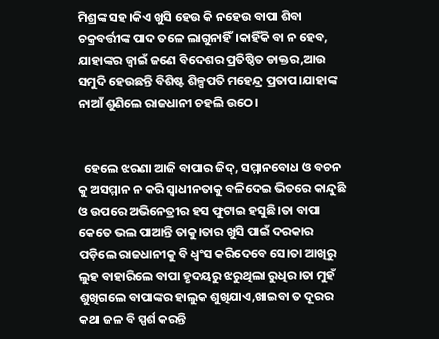ମିଶ୍ରଙ୍କ ସହ।କିଏ ଖୁସି ହେଉ କି ନହେଉ ବାପା ଶିବା ଚକ୍ରବର୍ତ୍ତୀଙ୍କ ପାଦ ତଳେ ଲାଗୁନାହିଁ।କାହିଁକି ବା ନ ହେବ, ଯାହାଙ୍କର ଜ୍ବାଇଁ ଜଣେ ବିଦେଶର ପ୍ରତିଷ୍ଠିତ ଡାକ୍ତର,ଆଉ ସମୁଦି ହେଉଛନ୍ତି ବିଶିଷ୍ଟ ଶିଳ୍ପପତି ମହେନ୍ଦ୍ର ପ୍ରତାପ।ଯାହାଙ୍କ ନାଆଁ ଶୁଣିଲେ ରାଜଧାନୀ ଚହଲି ଉଠେ।


  ହେଲେ ଝରଣା ଆଜି ବାପାର ଜିଦ୍, ସମ୍ମାନବୋଧ ଓ ବଚନ କୁ ଅସମ୍ମାନ ନ କରି ସ୍ବାଧୀନତାକୁ ବଳିଦେଇ ଭିତରେ କାନ୍ଦୁଛି ଓ ଉପରେ ଅଭିନେତ୍ରୀର ହସ ଫୁଟାଇ ହସୁଛି।ତା ବାପା କେତେ ଭଲ ପାଆନ୍ତି ତାକୁ।ତାର ଖୁସି ପାଇଁ ଦରକାର ପଡ଼ିଲେ ରାଜଧାନୀକୁ ବି ଧ୍ବଂସ କରିଦେବେ ସେ।ତା ଆଖିରୁ ଲୁହ ବାହାରିଲେ ବାପା ହୃଦୟରୁ ଝରୁଥିଲା ରୁଧିର।ତା ମୁହଁ ଶୁଖିଗଲେ ବାପାଙ୍କର ହାଲୁକ ଶୁଖିଯାଏ,ଖାଇବା ତ ଦୂରର କଥା ଜଳ ବି ସ୍ପର୍ଶ କରନ୍ତି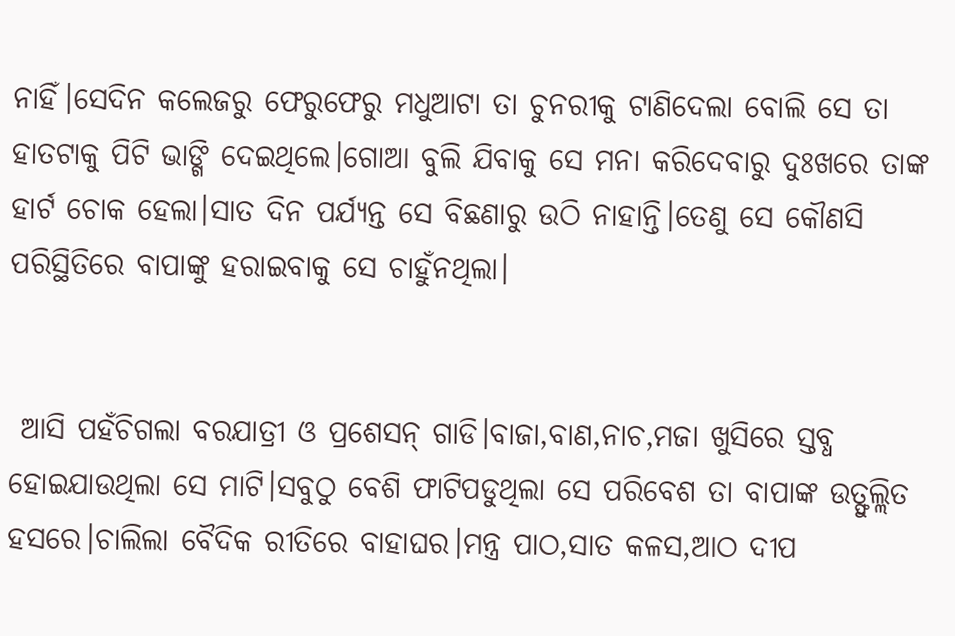ନାହିଁ।ସେଦିନ କଲେଜରୁ ଫେରୁଫେରୁ ମଧୁଆଟା ତା ଚୁନରୀକୁ ଟାଣିଦେଲା ବୋଲି ସେ ତା ହାତଟାକୁ ପିଟି ଭାଙ୍ଗି ଦେଇଥିଲେ।ଗୋଆ ବୁଲି ଯିବାକୁ ସେ ମନା କରିଦେବାରୁ ଦୁଃଖରେ ତାଙ୍କ ହାର୍ଟ ଚୋକ ହେଲା।ସାତ ଦିନ ପର୍ଯ୍ୟନ୍ତ ସେ ବିଛଣାରୁ ଉଠି ନାହାନ୍ତି।ତେଣୁ ସେ କୌଣସି ପରିସ୍ଥିତିରେ ବାପାଙ୍କୁ ହରାଇବାକୁ ସେ ଚାହୁଁନଥିଲା।


 ଆସି ପହଁଚିଗଲା ବରଯାତ୍ରୀ ଓ ପ୍ରଶେସନ୍ ଗାଡି।ବାଜା,ବାଣ,ନାଚ,ମଜା ଖୁସିରେ ସ୍ତବ୍ଧ ହୋଇଯାଉଥିଲା ସେ ମାଟି।ସବୁଠୁ ବେଶି ଫାଟିପଡୁଥିଲା ସେ ପରିବେଶ ତା ବାପାଙ୍କ ଉତ୍ଫୁଲ୍ଲିତ ହସରେ।ଚାଲିଲା ବୈଦିକ ରୀତିରେ ବାହାଘର।ମନ୍ତ୍ର ପାଠ,ସାତ କଳସ,ଆଠ ଦୀପ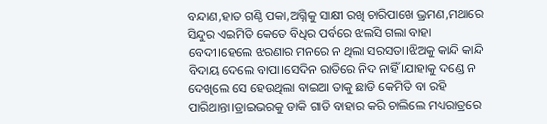ବନ୍ଦାଣ,ହାତ ଗଣ୍ଠି ପକା,ଅଗ୍ନିକୁ ସାକ୍ଷୀ ରଖି ଚାରିପାଖେ ଭ୍ରମଣ,ମଥାରେ ସିନ୍ଦୁର ଏଇମିତି କେତେ ବିଧିର ପର୍ବରେ ଝଲସି ଗଲା ବାହା ବେଦୀ।ହେଲେ ଝରଣାର ମନରେ ନ ଥିଲା ସରସତା।ଝିଅକୁ କାନ୍ଦି କାନ୍ଦି ବିଦାୟ ଦେଲେ ବାପା।ସେଦିନ ରାତିରେ ନିଦ ନାହିଁ ।ଯାହାକୁ ଦଣ୍ଡେ ନ ଦେଖିଲେ ସେ ହେଉଥିଲା ବାଇଆ ତାକୁ ଛାଡି କେମିତି ବା ରହି ପାରିଥାନ୍ତା।ଡ୍ରାଇଭରକୁ ଡାକି ଗାଡି ବାହାର କରି ଚାଲିଲେ ମଧ୍ୟରାତ୍ରରେ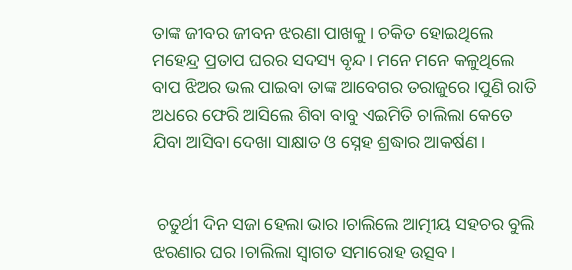ତାଙ୍କ ଜୀବର ଜୀବନ ଝରଣା ପାଖକୁ। ଚକିତ ହୋଇଥିଲେ  ମହେନ୍ଦ୍ର ପ୍ରତାପ ଘରର ସଦସ୍ୟ ବୃନ୍ଦ। ମନେ ମନେ କଳୁଥିଲେ ବାପ ଝିଅର ଭଲ ପାଇବା ତାଙ୍କ ଆବେଗର ତରାଜୁରେ।ପୁଣି ରାତି ଅଧରେ ଫେରି ଆସିଲେ ଶିବା ବାବୁ ଏଇମିତି ଚାଲିଲା କେତେ ଯିବା ଆସିବା ଦେଖା ସାକ୍ଷାତ ଓ ସ୍ନେହ ଶ୍ରଦ୍ଧାର ଆକର୍ଷଣ।


 ଚତୁର୍ଥୀ ଦିନ ସଜା ହେଲା ଭାର।ଚାଲିଲେ ଆତ୍ମୀୟ ସହଚର ବୁଲି ଝରଣାର ଘର।ଚାଲିଲା ସ୍ୱାଗତ ସମାରୋହ ଉତ୍ସବ।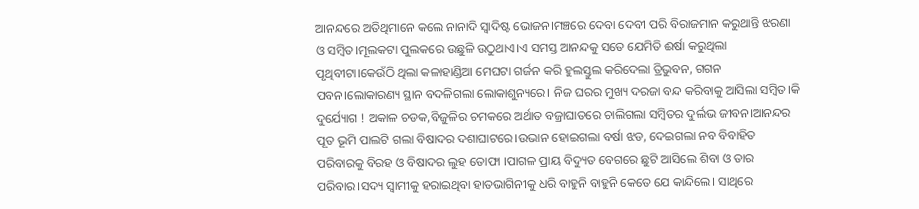ଆନନ୍ଦରେ ଅତିଥିମାନେ କଲେ ନାନାଦି ସ୍ୱାଦିଷ୍ଟ ଭୋଜନ।ମଞ୍ଚରେ ଦେବା ଦେବୀ ପରି ବିରାଜମାନ କରୁଥାନ୍ତି ଝରଣା ଓ ସମ୍ବିତ।ମୂଲକଟା ପୁଲକରେ ଉଛୁଳି ଉଠୁଥାଏ।ଏ ସମସ୍ତ ଆନନ୍ଦକୁ ସତେ ଯେମିତି ଈର୍ଷା କରୁଥିଲା ପୃଥିବୀଟା।କେଉଁଠି ଥିଲା କଳାହାଣ୍ଡିଆ ମେଘଟା ଗର୍ଜନ କରି ହୁଲସ୍ତୁଲ କରିଦେଲା ତ୍ରିଭୁବନ, ଗଗନ ପବନ।ଲୋକାରଣ୍ୟ ସ୍ଥାନ ବଦଳିଗଲା ଲୋକାଶୁନ୍ୟରେ। ନିଜ ଘରର ମୁଖ୍ୟ ଦରଜା ବନ୍ଦ କରିବାକୁ ଆସିଲା ସମ୍ବିତ।କି ଦୁର୍ଯ୍ୟୋଗ ! ଅକାଳ ଚଡକ,ବିଜୁଳିର ଚମକରେ ଅର୍ଥାତ ବଜ୍ରାଘାତରେ ଚାଲିଗଲା ସମ୍ବିତର ଦୁର୍ଲଭ ଜୀବନ।ଆନନ୍ଦର ପୂତ ଭୂମି ପାଲଟି ଗଲା ବିଷାଦର ଦଶାଘାଟରେ।ଉଭାନ ହୋଇଗଲା ବର୍ଷା ଝଡ, ଦେଇଗଲା ନବ ବିବାହିତ ପରିବାରକୁ ବିରହ ଓ ବିଷାଦର ଲୁହ ତୋଫା ।ପାଗଳ ପ୍ରାୟ ବିଦ୍ୟୁତ ବେଗରେ ଛୁଟି ଆସିଲେ ଶିବା ଓ ତାର ପରିବାର।ସଦ୍ୟ ସ୍ୱାମୀକୁ ହରାଇଥିବା ହାତଭାଗିନୀକୁ ଧରି ବାହୁନି ବାହୁନି କେତେ ଯେ କାନ୍ଦିଲେ। ସାଥିରେ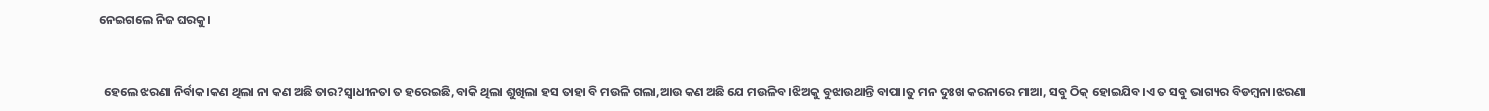ନେଇଗଲେ ନିଜ ଘରକୁ।


  ହେଲେ ଝରଣା ନିର୍ବାକ।କଣ ଥିଲା ନା କଣ ଅଛି ତାର?ସ୍ବାଧୀନତା ତ ହରେଇଛି,ବାକି ଥିଲା ଶୁଖିଲା ହସ ତାହା ବି ମଉଳି ଗଲା,ଆଉ କଣ ଅଛି ଯେ ମଉଳିବ।ଝିଅକୁ ବୁଝାଉଥାନ୍ତି ବାପା।ତୁ ମନ ଦୁଃଖ କରନାରେ ମାଆ, ସବୁ ଠିକ୍ ହୋଇଯିବ।ଏ ତ ସବୁ ଭାଗ୍ୟର ବିଡମ୍ବନା।ଝରଣା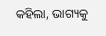କହିଲା, ଭାଗ୍ୟକୁ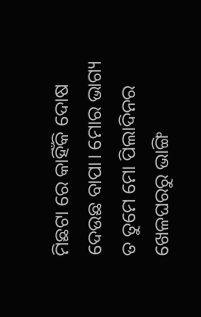ମିଛଟା ରେ କାହିଁକି ଦୋଷ ଦେଉଛ ବାପା। ମୋର ଭାଗ୍ୟ ତ ତୁମେ ମୋ ପିଲାଦିନର ଖେଳଘରରୁ ଭାଙ୍ଗି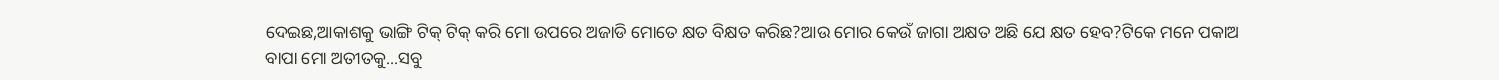ଦେଇଛ,ଆକାଶକୁ ଭାଙ୍ଗି ଟିକ୍ ଟିକ୍ କରି ମୋ ଉପରେ ଅଜାଡି ମୋତେ କ୍ଷତ ବିକ୍ଷତ କରିଛ?ଆଉ ମୋର କେଉଁ ଜାଗା ଅକ୍ଷତ ଅଛି ଯେ କ୍ଷତ ହେବ?ଟିକେ ମନେ ପକାଅ ବାପା ମୋ ଅତୀତକୁ...ସବୁ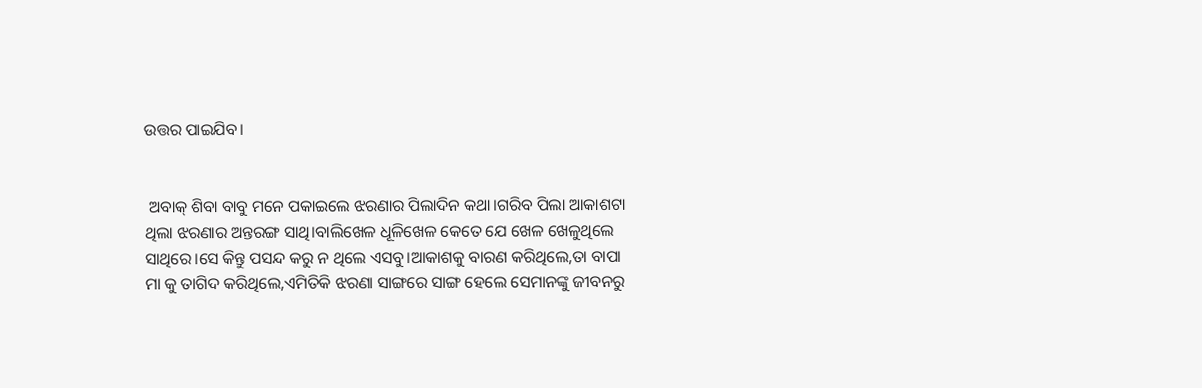ଉତ୍ତର ପାଇଯିବ।


 ଅବାକ୍ ଶିବା ବାବୁ ମନେ ପକାଇଲେ ଝରଣାର ପିଲାଦିନ କଥା।ଗରିବ ପିଲା ଆକାଶଟା ଥିଲା ଝରଣାର ଅନ୍ତରଙ୍ଗ ସାଥି।ବାଲିଖେଳ ଧୂଳିଖେଳ କେତେ ଯେ ଖେଳ ଖେଳୁଥିଲେ ସାଥିରେ।ସେ କିନ୍ତୁ ପସନ୍ଦ କରୁ ନ ଥିଲେ ଏସବୁ।ଆକାଶକୁ ବାରଣ କରିଥିଲେ,ତା ବାପା ମା କୁ ତାଗିଦ କରିଥିଲେ,ଏମିତିକି ଝରଣା ସାଙ୍ଗରେ ସାଙ୍ଗ ହେଲେ ସେମାନଙ୍କୁ ଜୀବନରୁ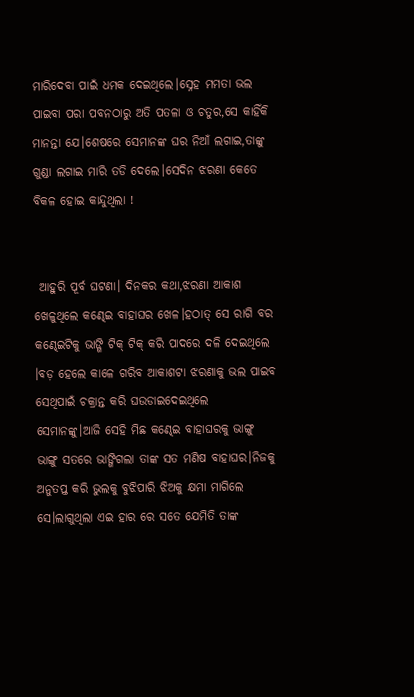ମାରିଦେବା ପାଇଁ ଧମକ ଦେଇଥିଲେ।ସ୍ନେହ ମମତା ଭଲ ପାଇବା ପରା ପବନଠାରୁ ଅତି ପତଳା ଓ ଚତୁର,ସେ କାହିଁକି ମାନନ୍ତା ଯେ।ଶେଷରେ ସେମାନଙ୍କ ଘର ନିଆଁ ଲଗାଇ,ତାଙ୍କୁ ଗୁଣ୍ଡା ଲଗାଇ ମାରି ତଡି ଦେଲେ।ସେଦିନ ଝରଣା କେତେ ବିକଳ ହୋଇ କାନ୍ଦୁଥିଲା !


 ଆହୁରି ପୂର୍ବ ଘଟଣା। ଦିନକର କଥା,ଝରଣା ଆକାଶ ଖେଳୁଥିଲେ କଣ୍ଢେଇ ବାହାଘର ଖେଳ।ହଠାତ୍ ସେ ରାଗି ବର କଣ୍ଢେଇଟିକୁ ଭାଙ୍ଗି ଟିକ୍ ଟିକ୍ କରି ପାଦରେ ଦଳି ଦେଇଥିଲେ ।ବଡ଼ ହେଲେ କାଳେ ଗରିବ ଆକାଶଟା ଝରଣାକୁ ଭଲ ପାଇବ ସେଥିପାଇଁ ଚକ୍ରାନ୍ତ କରି ଘଉଡାଇଦେଇଥିଲେ ସେମାନଙ୍କୁ।ଆଜି ସେହି ମିଛ କଣ୍ଢେଇ ବାହାଘରକୁ ଭାଙ୍ଗୁ ଭାଙ୍ଗୁ ସତରେ ଭାଙ୍ଗିଗଲା ତାଙ୍କ ସତ ମଣିଷ ବାହାଘର।ନିଜକୁ ଅନୁତପ୍ତ କରି ଭୁଲକୁ ବୁଝିପାରି ଝିଅକୁ କ୍ଷମା ମାଗିଲେ ସେ।ଲାଗୁଥିଲା ଏଇ ହାର ରେ ସତେ ଯେମିତି ତାଙ୍କ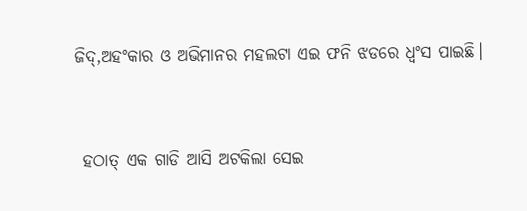ଜିଦ୍,ଅହଂକାର ଓ ଅଭିମାନର ମହଲଟା ଏଇ ଫନି ଝଡରେ ଧ୍ବଂସ ପାଇଛି।


 ହଠାତ୍ ଏକ ଗାଡି ଆସି ଅଟକିଲା ସେଇ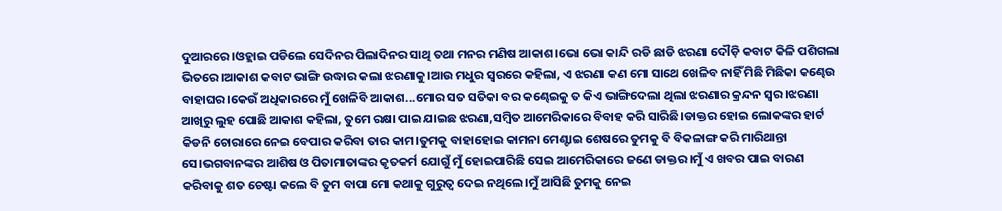ଦୁଆରରେ।ଓହ୍ଲାଇ ପଡିଲେ ସେଦିନର ପିଲାଦିନର ସାଥି ତଥା ମନର ମଣିଷ ଆକାଶ।ଭୋ ଭୋ କାନ୍ଦି ରଡି ଛାଡି ଝରଣା ଦୌଡ଼ି କବାଟ କିଳି ପଶିଗଲା ଭିତରେ।ଆକାଶ କବାଟ ଭାଙ୍ଗି ଉଦ୍ଧାର କଲା ଝରଣାକୁ।ଆଉ ମଧୁର ସ୍ୱରରେ କହିଲା, ଏ ଝରଣା କଣ ମୋ ସାଥେ ଖେଳିବ ନାହିଁ ମିଛି ମିଛିକା କଣ୍ଢେଉ ବାହାଘର।କେଉଁ ଅଧିକାରରେ ମୁଁ ଖେଳିବି ଆକାଶ...ମୋର ସତ ସତିକା ବର କଣ୍ଢେଇକୁ ତ କିଏ ଭାଙ୍ଗିଦେଲା ଥିଲା ଝରଣାର କ୍ରନ୍ଦନ ସ୍ୱର।ଝରଣା ଆଖିରୁ ଲୁହ ପୋଛି ଆକାଶ କହିଲା, ତୁମେ ରକ୍ଷା ପାଇ ଯାଇଛ ଝରଣା,ସମ୍ବିତ ଆମେରିକାରେ ବିବାହ କରି ସାରିଛି।ଡାକ୍ତର ହୋଇ ଲୋକଙ୍କର ହାର୍ଟ କିଡନି ଚୋରାରେ ନେଇ ବେପାର କରିବା ତାର କାମ।ତୁମକୁ ବାହାହୋଇ କାମନା ମେଣ୍ଟାଇ ଶେଷରେ ତୁମକୁ ବି ବିକଳାଙ୍ଗ କରି ମାରିଥାନ୍ତା ସେ।ଭଗବାନଙ୍କର ଆଶିଷ ଓ ପିତାମାତାଙ୍କର କୃତକର୍ମ ଯୋଗୁଁ ମୁଁ ହୋଇପାରିଛି ସେଇ ଆମେରିକାରେ ଜଣେ ଡାକ୍ତର।ମୁଁ ଏ ଖବର ପାଇ ବାରଣ କରିବାକୁ ଶତ ଚେଷ୍ଟା କଲେ ବି ତୁମ ବାପା ମୋ କଥାକୁ ଗୁରୁତ୍ୱ ଦେଇ ନଥିଲେ।ମୁଁ ଆସିଛି ତୁମକୁ ନେଇ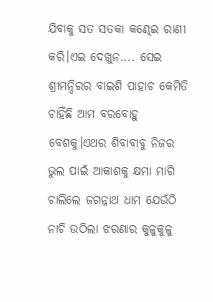ଯିବାକୁ ସତ ସତକା କଣ୍ଢେଇ ରାଣୀ କରି।ଏଇ ଦେଖୁନ.... ସେଇ ଶ୍ରୀମନ୍ଦିରର ବାଇଶି ପାହାଚ କେମିତି ଚାହିଁଛି ଆମ ବରବୋହୁ ବେଶକୁ।ଏଥର ଶିବାବାବୁ ନିଜର ଭୁଲ ପାଇଁ ଆକାଶକୁ କ୍ଷମା ମାଗି ଚାଲିଲେ ଜଗନ୍ନାଥ ଧାମ ଯେଉଁଠି ନାଚି ଉଠିଲା ଝରଣାର କୁଳୁକୁଳୁ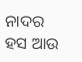ନାଦର ହସ ଆଉ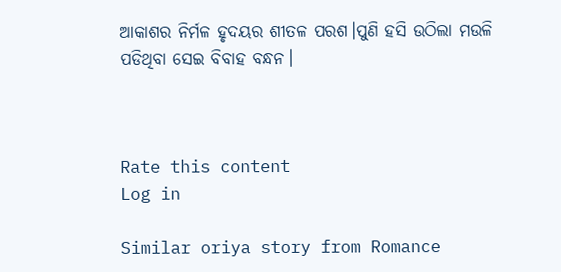ଆକାଶର ନିର୍ମଳ ହୃଦୟର ଶୀତଳ ପରଶ।ପୁଣି ହସି ଉଠିଲା ମଉଳି ପଡିଥିବା ସେଇ ବିବାହ ବନ୍ଧନ।



Rate this content
Log in

Similar oriya story from Romance